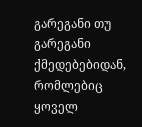გარეგანი თუ გარეგანი ქმედებებიდან, რომლებიც ყოველ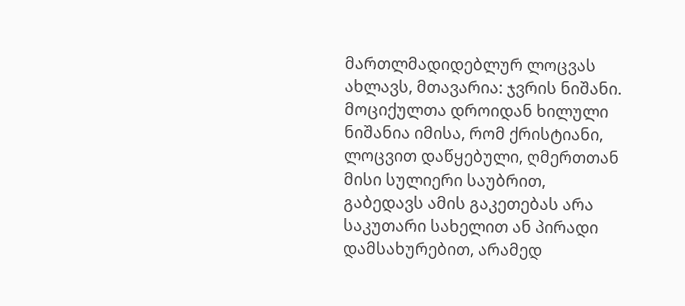მართლმადიდებლურ ლოცვას ახლავს, მთავარია: ჯვრის ნიშანი. მოციქულთა დროიდან ხილული ნიშანია იმისა, რომ ქრისტიანი, ლოცვით დაწყებული, ღმერთთან მისი სულიერი საუბრით, გაბედავს ამის გაკეთებას არა საკუთარი სახელით ან პირადი დამსახურებით, არამედ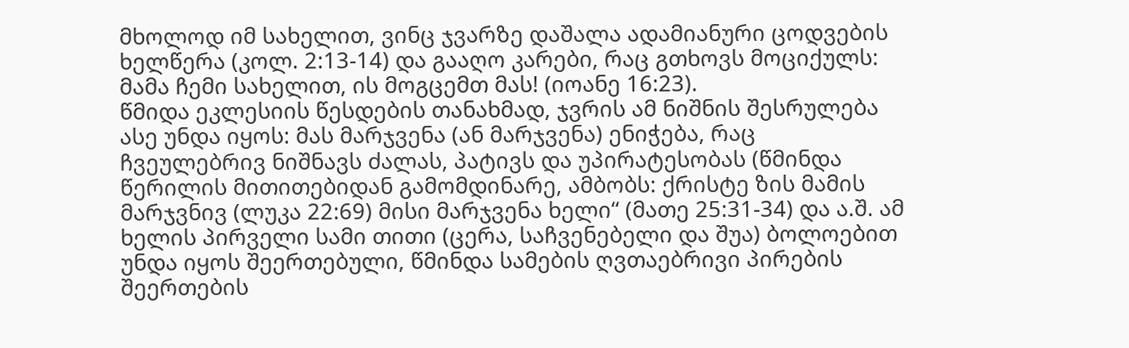მხოლოდ იმ სახელით, ვინც ჯვარზე დაშალა ადამიანური ცოდვების ხელწერა (კოლ. 2:13-14) და გააღო კარები, რაც გთხოვს მოციქულს: მამა ჩემი სახელით, ის მოგცემთ მას! (იოანე 16:23).
წმიდა ეკლესიის წესდების თანახმად, ჯვრის ამ ნიშნის შესრულება ასე უნდა იყოს: მას მარჯვენა (ან მარჯვენა) ენიჭება, რაც ჩვეულებრივ ნიშნავს ძალას, პატივს და უპირატესობას (წმინდა წერილის მითითებიდან გამომდინარე, ამბობს: ქრისტე ზის მამის მარჯვნივ (ლუკა 22:69) მისი მარჯვენა ხელი“ (მათე 25:31-34) და ა.შ. ამ ხელის პირველი სამი თითი (ცერა, საჩვენებელი და შუა) ბოლოებით უნდა იყოს შეერთებული, წმინდა სამების ღვთაებრივი პირების შეერთების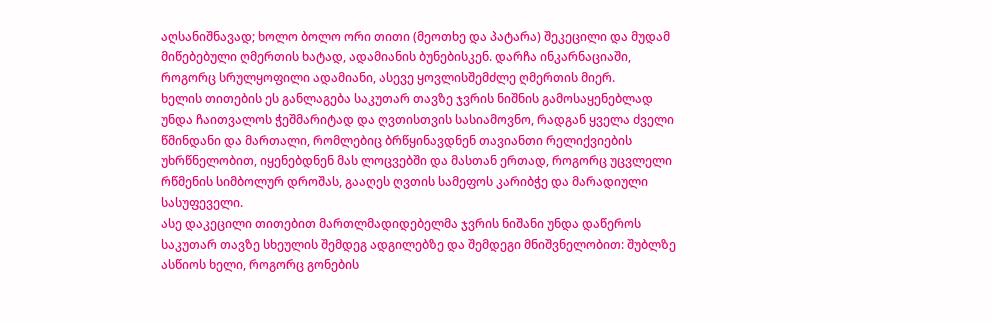აღსანიშნავად; ხოლო ბოლო ორი თითი (მეოთხე და პატარა) შეკეცილი და მუდამ მიწებებული ღმერთის ხატად, ადამიანის ბუნებისკენ. დარჩა ინკარნაციაში, როგორც სრულყოფილი ადამიანი, ასევე ყოვლისშემძლე ღმერთის მიერ.
ხელის თითების ეს განლაგება საკუთარ თავზე ჯვრის ნიშნის გამოსაყენებლად უნდა ჩაითვალოს ჭეშმარიტად და ღვთისთვის სასიამოვნო, რადგან ყველა ძველი წმინდანი და მართალი, რომლებიც ბრწყინავდნენ თავიანთი რელიქვიების უხრწნელობით, იყენებდნენ მას ლოცვებში და მასთან ერთად, როგორც უცვლელი რწმენის სიმბოლურ დროშას, გააღეს ღვთის სამეფოს კარიბჭე და მარადიული სასუფეველი.
ასე დაკეცილი თითებით მართლმადიდებელმა ჯვრის ნიშანი უნდა დაწეროს საკუთარ თავზე სხეულის შემდეგ ადგილებზე და შემდეგი მნიშვნელობით: შუბლზე ასწიოს ხელი, როგორც გონების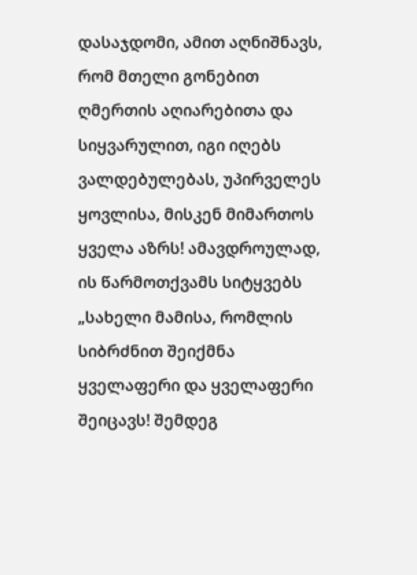დასაჯდომი, ამით აღნიშნავს, რომ მთელი გონებით ღმერთის აღიარებითა და სიყვარულით, იგი იღებს ვალდებულებას, უპირველეს ყოვლისა, მისკენ მიმართოს ყველა აზრს! ამავდროულად, ის წარმოთქვამს სიტყვებს „სახელი მამისა, რომლის სიბრძნით შეიქმნა ყველაფერი და ყველაფერი შეიცავს! შემდეგ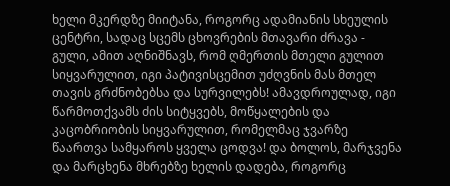ხელი მკერდზე მიიტანა, როგორც ადამიანის სხეულის ცენტრი, სადაც სცემს ცხოვრების მთავარი ძრავა - გული, ამით აღნიშნავს, რომ ღმერთის მთელი გულით სიყვარულით, იგი პატივისცემით უძღვნის მას მთელ თავის გრძნობებსა და სურვილებს! ამავდროულად, იგი წარმოთქვამს ძის სიტყვებს, მოწყალების და კაცობრიობის სიყვარულით, რომელმაც ჯვარზე წაართვა სამყაროს ყველა ცოდვა! და ბოლოს, მარჯვენა და მარცხენა მხრებზე ხელის დადება, როგორც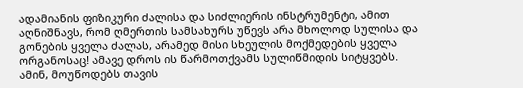ადამიანის ფიზიკური ძალისა და სიძლიერის ინსტრუმენტი, ამით აღნიშნავს, რომ ღმერთის სამსახურს უწევს არა მხოლოდ სულისა და გონების ყველა ძალას, არამედ მისი სხეულის მოქმედების ყველა ორგანოსაც! ამავე დროს ის წარმოთქვამს სულიწმიდის სიტყვებს.
ამინ, მოუწოდებს თავის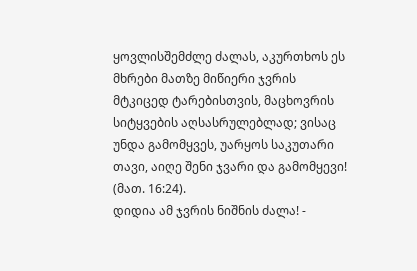ყოვლისშემძლე ძალას, აკურთხოს ეს მხრები მათზე მიწიერი ჯვრის მტკიცედ ტარებისთვის, მაცხოვრის სიტყვების აღსასრულებლად; ვისაც უნდა გამომყვეს, უარყოს საკუთარი თავი, აიღე შენი ჯვარი და გამომყევი! (მათ. 16:24).
დიდია ამ ჯვრის ნიშნის ძალა! -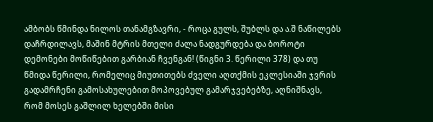ამბობს წმინდა ნილოს თანამგზავრი, - როცა გულს, შუბლს და ა.შ ნაწილებს დაჩრდილავს, მაშინ მტრის მთელი ძალა ნადგურდება და ბოროტი დემონები მოწიწებით გარბიან ჩვენგან! (წიგნი 3. წერილი 378) და თუ წმიდა წერილი, რომელიც მიუთითებს ძველი აღთქმის ეკლესიაში ჯვრის გადამრჩენი გამოსახულებით მოპოვებულ გამარჯვებებზე, აღნიშნავს, რომ მოსეს გაშლილ ხელებში მისი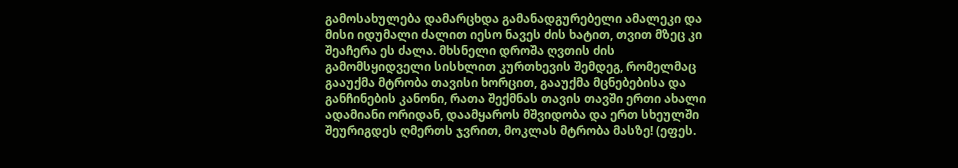გამოსახულება დამარცხდა გამანადგურებელი ამალეკი და მისი იდუმალი ძალით იესო ნავეს ძის ხატით, თვით მზეც კი შეაჩერა ეს ძალა. მხსნელი დროშა ღვთის ძის გამომსყიდველი სისხლით კურთხევის შემდეგ, რომელმაც გააუქმა მტრობა თავისი ხორცით, გააუქმა მცნებებისა და განჩინების კანონი, რათა შექმნას თავის თავში ერთი ახალი ადამიანი ორიდან, დაამყაროს მშვიდობა და ერთ სხეულში შეურიგდეს ღმერთს ჯვრით, მოკლას მტრობა მასზე! (ეფეს.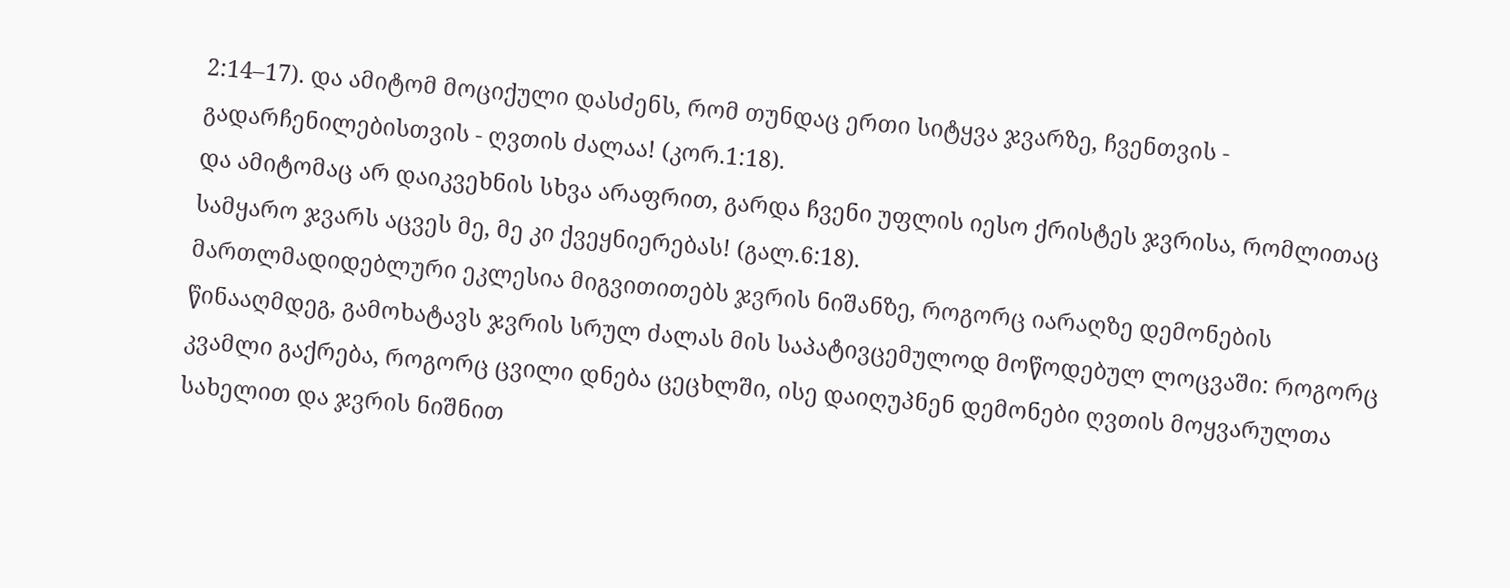2:14–17). და ამიტომ მოციქული დასძენს, რომ თუნდაც ერთი სიტყვა ჯვარზე, ჩვენთვის - გადარჩენილებისთვის - ღვთის ძალაა! (კორ.1:18).
და ამიტომაც არ დაიკვეხნის სხვა არაფრით, გარდა ჩვენი უფლის იესო ქრისტეს ჯვრისა, რომლითაც სამყარო ჯვარს აცვეს მე, მე კი ქვეყნიერებას! (გალ.6:18).
მართლმადიდებლური ეკლესია მიგვითითებს ჯვრის ნიშანზე, როგორც იარაღზე დემონების წინააღმდეგ, გამოხატავს ჯვრის სრულ ძალას მის საპატივცემულოდ მოწოდებულ ლოცვაში: როგორც კვამლი გაქრება, როგორც ცვილი დნება ცეცხლში, ისე დაიღუპნენ დემონები ღვთის მოყვარულთა სახელით და ჯვრის ნიშნით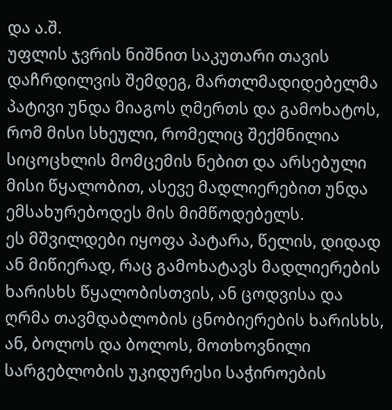და ა.შ.
უფლის ჯვრის ნიშნით საკუთარი თავის დაჩრდილვის შემდეგ, მართლმადიდებელმა პატივი უნდა მიაგოს ღმერთს და გამოხატოს, რომ მისი სხეული, რომელიც შექმნილია სიცოცხლის მომცემის ნებით და არსებული მისი წყალობით, ასევე მადლიერებით უნდა ემსახურებოდეს მის მიმწოდებელს.
ეს მშვილდები იყოფა პატარა, წელის, დიდად ან მიწიერად, რაც გამოხატავს მადლიერების ხარისხს წყალობისთვის, ან ცოდვისა და ღრმა თავმდაბლობის ცნობიერების ხარისხს, ან, ბოლოს და ბოლოს, მოთხოვნილი სარგებლობის უკიდურესი საჭიროების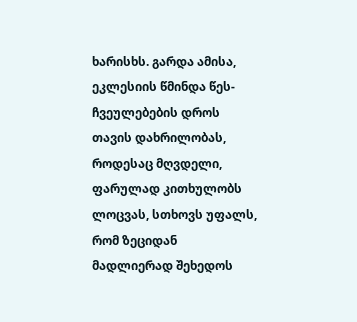ხარისხს. გარდა ამისა, ეკლესიის წმინდა წეს-ჩვეულებების დროს თავის დახრილობას, როდესაც მღვდელი, ფარულად კითხულობს ლოცვას, სთხოვს უფალს, რომ ზეციდან მადლიერად შეხედოს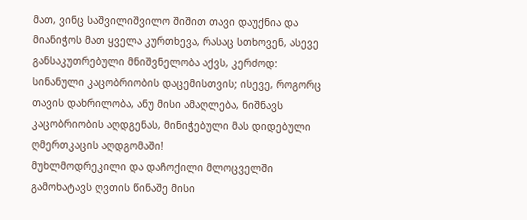მათ, ვინც საშვილიშვილო შიშით თავი დაუქნია და მიანიჭოს მათ ყველა კურთხევა, რასაც სთხოვენ, ასევე განსაკუთრებული მნიშვნელობა აქვს, კერძოდ: სინანული კაცობრიობის დაცემისთვის; ისევე, როგორც თავის დახრილობა, ანუ მისი ამაღლება, ნიშნავს კაცობრიობის აღდგენას, მინიჭებული მას დიდებული ღმერთკაცის აღდგომაში!
მუხლმოდრეკილი და დაჩოქილი მლოცველში გამოხატავს ღვთის წინაშე მისი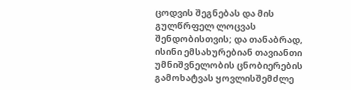ცოდვის შეგნებას და მის გულწრფელ ლოცვას შენდობისთვის; და თანაბრად, ისინი ემსახურებიან თავიანთი უმნიშვნელობის ცნობიერების გამოხატვას ყოვლისშემძლე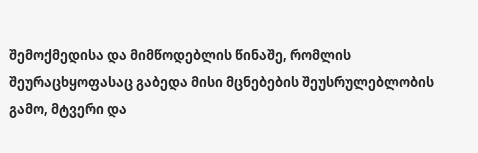შემოქმედისა და მიმწოდებლის წინაშე, რომლის შეურაცხყოფასაც გაბედა მისი მცნებების შეუსრულებლობის გამო, მტვერი და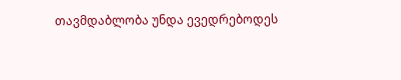თავმდაბლობა უნდა ევედრებოდეს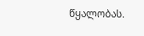წყალობას.